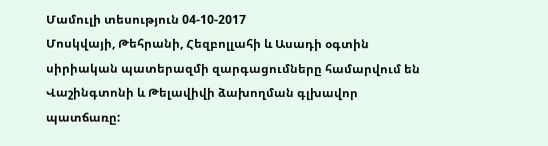Մամուլի տեսություն 04-10-2017
Մոսկվայի, Թեհրանի, Հեզբոլլահի և Ասադի օգտին սիրիական պատերազմի զարգացումները համարվում են Վաշինգտոնի և Թելավիվի ձախողման գլխավոր պատճառը: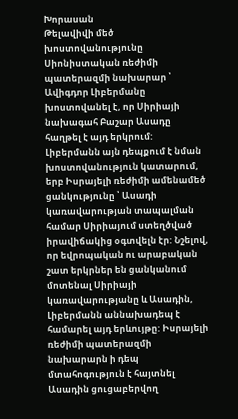Խորասան
Թելավիվի մեծ խոստովանությունը
Սիոնիստական ռեժիմի պատերազմի նախարար ՝ Ավիգդոր Լիբերմանը խոստովանել է, որ Սիրիայի նախագահ Բաշար Ասադը հաղթել է այդ երկրում: Լիբերմանն այն դեպքում է նման խոստովանություն կատարում, երբ Իսրայելի ռեժիմի ամենամեծ ցանկությունը ՝ Ասադի կառավարության տապալման համար Սիրիայում ստեղծված իրավիճակից օգտվելն էր: Նշելով, որ եվրոպական ու արաբական շատ երկրներ են ցանկանում մոտենալ Սիրիայի կառավարությանը և Ասադին, Լիբերմանն աննախադեպ է համարել այդ երևույթը: Իսրայելի ռեժիմի պատերազմի նախարարն ի դեպ մտահոգություն է հայտնել Ասադին ցուցաբերվող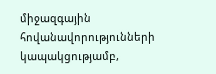միջազգային հովանավորությունների կապակցությամբ,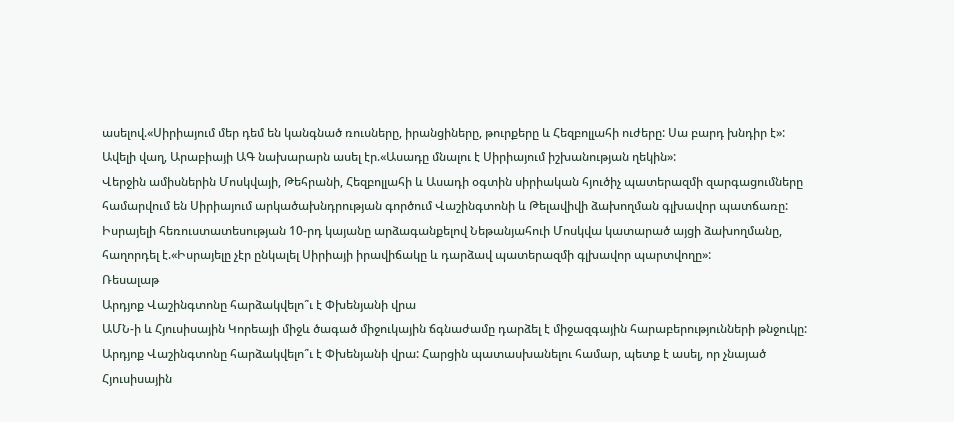ասելով.«Սիրիայում մեր դեմ են կանգնած ռուսները, իրանցիները, թուրքերը և Հեզբոլլահի ուժերը: Սա բարդ խնդիր է»: Ավելի վաղ, Արաբիայի ԱԳ նախարարն ասել էր.«Ասադը մնալու է Սիրիայում իշխանության ղեկին»:
Վերջին ամիսներին Մոսկվայի, Թեհրանի, Հեզբոլլահի և Ասադի օգտին սիրիական հյուծիչ պատերազմի զարգացումները համարվում են Սիրիայում արկածախնդրության գործում Վաշինգտոնի և Թելավիվի ձախողման գլխավոր պատճառը: Իսրայելի հեռուստատեսության 10-րդ կայանը արձագանքելով Նեթանյահուի Մոսկվա կատարած այցի ձախողմանը, հաղորդել է.«Իսրայելը չէր ընկալել Սիրիայի իրավիճակը և դարձավ պատերազմի գլխավոր պարտվողը»:
Ռեսալաթ
Արդյոք Վաշինգտոնը հարձակվելո՞ւ է Փխենյանի վրա
ԱՄՆ-ի և Հյուսիսային Կորեայի միջև ծագած միջուկային ճգնաժամը դարձել է միջազգային հարաբերությունների թնջուկը:
Արդյոք Վաշինգտոնը հարձակվելո՞ւ է Փխենյանի վրա: Հարցին պատասխանելու համար, պետք է ասել, որ չնայած Հյուսիսային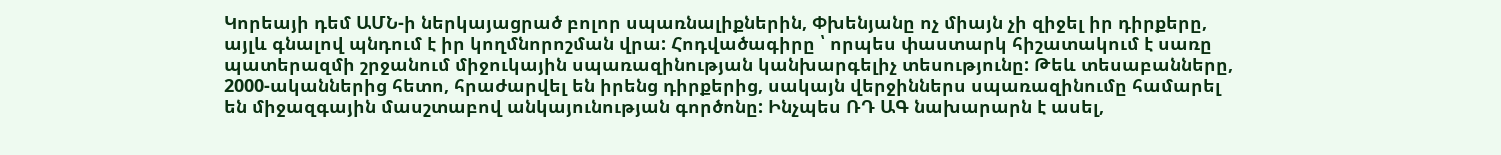Կորեայի դեմ ԱՄՆ-ի ներկայացրած բոլոր սպառնալիքներին, Փխենյանը ոչ միայն չի զիջել իր դիրքերը, այլև գնալով պնդում է իր կողմնորոշման վրա: Հոդվածագիրը ՝ որպես փաստարկ հիշատակում է սառը պատերազմի շրջանում միջուկային սպառազինության կանխարգելիչ տեսությունը: Թեև տեսաբանները, 2000-ականներից հետո, հրաժարվել են իրենց դիրքերից, սակայն վերջիններս սպառազինումը համարել են միջազգային մասշտաբով անկայունության գործոնը: Ինչպես ՌԴ ԱԳ նախարարն է ասել,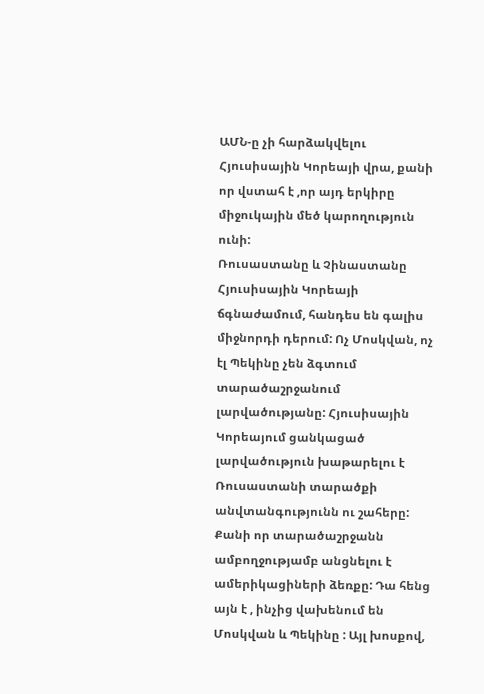ԱՄՆ-ը չի հարձակվելու Հյուսիսային Կորեայի վրա, քանի որ վստահ է ,որ այդ երկիրը միջուկային մեծ կարողություն ունի:
Ռուսաստանը և Չինաստանը Հյուսիսային Կորեայի ճգնաժամում, հանդես են գալիս միջնորդի դերում: Ոչ Մոսկվան, ոչ էլ Պեկինը չեն ձգտում տարածաշրջանում լարվածությանը: Հյուսիսային Կորեայում ցանկացած լարվածություն խաթարելու է Ռուսաստանի տարածքի անվտանգությունն ու շահերը: Քանի որ տարածաշրջանն ամբողջությամբ անցնելու է ամերիկացիների ձեռքը: Դա հենց այն է , ինչից վախենում են Մոսկվան և Պեկինը : Այլ խոսքով,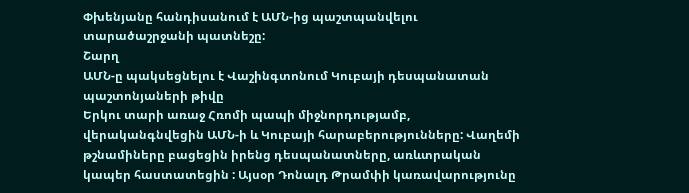Փխենյանը հանդիսանում է ԱՄՆ-ից պաշտպանվելու տարածաշրջանի պատնեշը:
Շարղ
ԱՄՆ-ը պակսեցնելու է Վաշինգտոնում Կուբայի դեսպանատան պաշտոնյաների թիվը
Երկու տարի առաջ Հռոմի պապի միջնորդությամբ, վերականգնվեցին ԱՄՆ-ի և Կուբայի հարաբերությունները: Վաղեմի թշնամիները բացեցին իրենց դեսպանատները, առևտրական կապեր հաստատեցին : Այսօր Դոնալդ Թրամփի կառավարությունը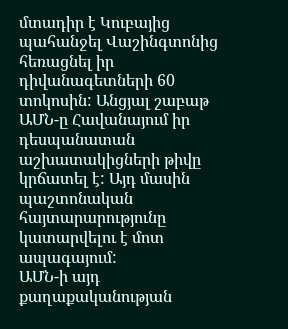մտադիր է Կուբայից պահանջել Վաշինգտոնից հեռացնել իր դիվանագետների 60 տոկոսին: Անցյալ շաբաթ ԱՄՆ-ը Հավանայում իր դեսպանատան աշխատակիցների թիվը կրճատել է: Այդ մասին պաշտոնական հայտարարությունը կատարվելու է մոտ ապագայում:
ԱՄՆ-ի այդ քաղաքականության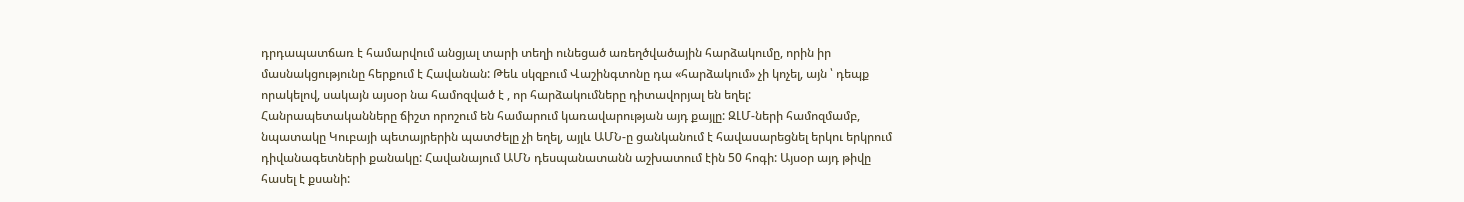դրդապատճառ է համարվում անցյալ տարի տեղի ունեցած առեղծվածային հարձակումը, որին իր մասնակցությունը հերքում է Հավանան: Թեև սկզբում Վաշինգտոնը դա «հարձակում» չի կոչել, այն ՝ դեպք որակելով, սակայն այսօր նա համոզված է , որ հարձակումները դիտավորյալ են եղել:
Հանրապետականները ճիշտ որոշում են համարում կառավարության այդ քայլը: ԶԼՄ-ների համոզմամբ, նպատակը Կուբայի պետայրերին պատժելը չի եղել, այլև ԱՄՆ-ը ցանկանում է հավասարեցնել երկու երկրում դիվանագետների քանակը: Հավանայում ԱՄՆ դեսպանատանն աշխատում էին 50 հոգի: Այսօր այդ թիվը հասել է քսանի: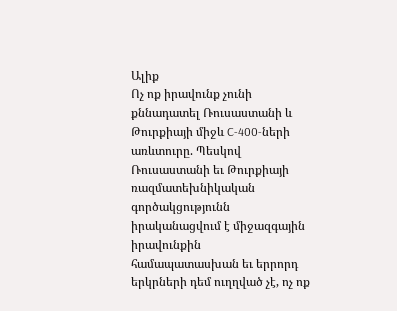Ալիք
Ոչ ոք իրավունք չունի քննադատել Ռուսաստանի և Թուրքիայի միջև C-400-ների առևտուրը. Պեսկով
Ռուսաստանի եւ Թուրքիայի ռազմատեխնիկական գործակցությունն իրականացվում է միջազգային իրավունքին համապատասխան եւ երրորդ երկրների դեմ ուղղված չէ, ոչ ոք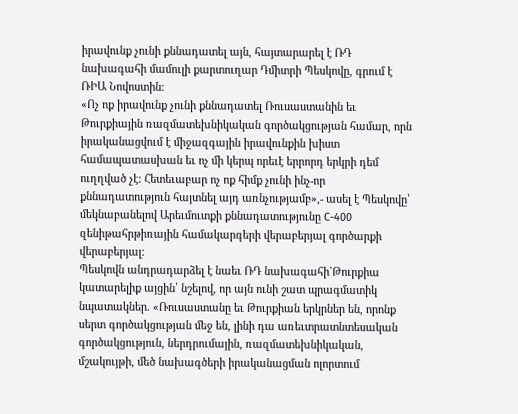իրավունք չունի քննադատել այն, հայտարարել է ՌԴ նախագահի մամուլի քարտուղար Դմիտրի Պեսկովը, գրում է ՌԻԱ Նովոստին:
«Ոչ ոք իրավունք չունի քննադատել Ռուսաստանին եւ Թուրքիային ռազմատեխնիկական գործակցության համար, որն իրականացվում է միջազգային իրավունքին խիստ համապատասխան եւ ոչ մի կերպ որեւէ երրորդ երկրի դեմ ուղղված չէ: Հետեւաբար ոչ ոք հիմք չունի ինչ-որ քննադատություն հայտնել այդ առնչությամբ»,- ասել է Պեսկովը՝ մեկնաբանելով Արեւմուտքի քննադատությունը C-400 զենիթահրթիռային համակարգերի վերաբերյալ գործարքի վերաբերյալ:
Պեսկովն անդրադարձել է նաեւ ՌԴ նախագահի`Թուրքիա կատարելիք այցին՝ նշելով, որ այն ունի շատ պրագմատիկ նպատակներ. «Ռուսաստանը եւ Թուրքիան երկրներ են, որոնք սերտ գործակցության մեջ են, լինի դա առեւտրատնտեսական գործակցություն, ներդրումային, ռազմատեխնիկական, մշակույթի, մեծ նախագծերի իրականացման ոլորտում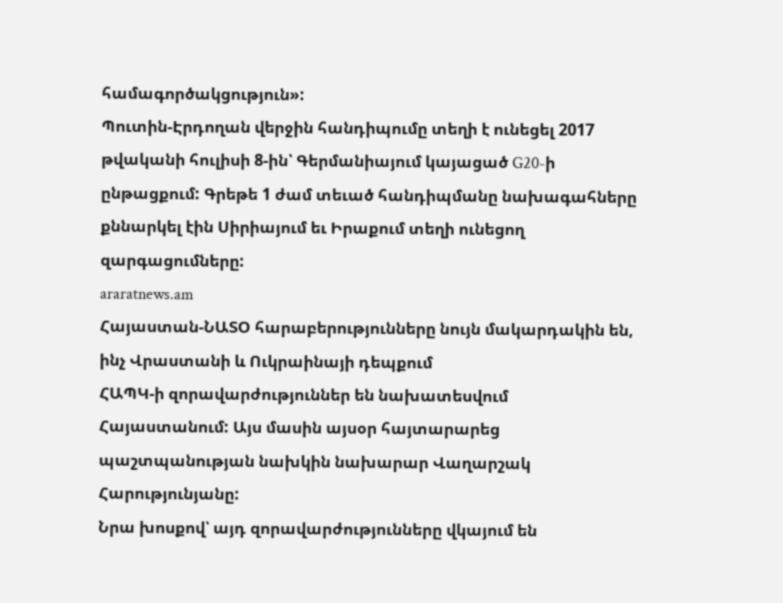համագործակցություն»:
Պուտին-Էրդողան վերջին հանդիպումը տեղի է ունեցել 2017 թվականի հուլիսի 8-ին՝ Գերմանիայում կայացած G20-ի ընթացքում: Գրեթե 1 ժամ տեւած հանդիպմանը նախագահները քննարկել էին Սիրիայում եւ Իրաքում տեղի ունեցող զարգացումները:
araratnews.am
Հայաստան-ՆԱՏՕ հարաբերությունները նույն մակարդակին են, ինչ Վրաստանի և Ուկրաինայի դեպքում
ՀԱՊԿ-ի զորավարժություններ են նախատեսվում Հայաստանում: Այս մասին այսօր հայտարարեց պաշտպանության նախկին նախարար Վաղարշակ Հարությունյանը:
Նրա խոսքով՝ այդ զորավարժությունները վկայում են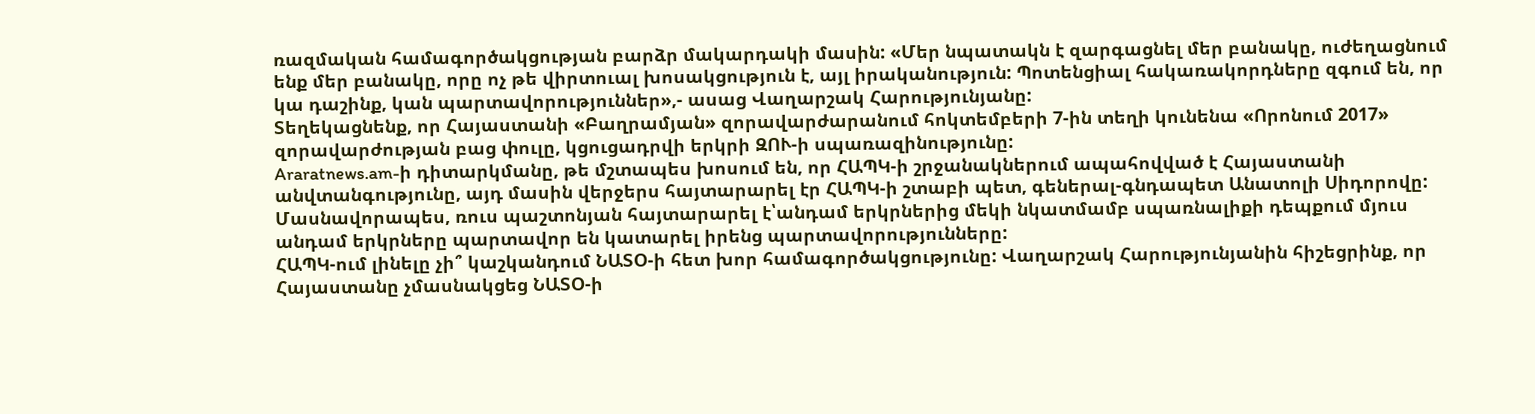ռազմական համագործակցության բարձր մակարդակի մասին: «Մեր նպատակն է զարգացնել մեր բանակը, ուժեղացնում ենք մեր բանակը, որը ոչ թե վիրտուալ խոսակցություն է, այլ իրականություն: Պոտենցիալ հակառակորդները զգում են, որ կա դաշինք, կան պարտավորություններ»,- ասաց Վաղարշակ Հարությունյանը:
Տեղեկացնենք, որ Հայաստանի «Բաղրամյան» զորավարժարանում հոկտեմբերի 7-ին տեղի կունենա «Որոնում 2017» զորավարժության բաց փուլը, կցուցադրվի երկրի ԶՈՒ-ի սպառազինությունը:
Araratnews.am-ի դիտարկմանը, թե մշտապես խոսում են, որ ՀԱՊԿ-ի շրջանակներում ապահովված է Հայաստանի անվտանգությունը, այդ մասին վերջերս հայտարարել էր ՀԱՊԿ-ի շտաբի պետ, գեներալ-գնդապետ Անատոլի Սիդորովը: Մասնավորապես, ռուս պաշտոնյան հայտարարել է՝անդամ երկրներից մեկի նկատմամբ սպառնալիքի դեպքում մյուս անդամ երկրները պարտավոր են կատարել իրենց պարտավորությունները:
ՀԱՊԿ-ում լինելը չի՞ կաշկանդում ՆԱՏՕ-ի հետ խոր համագործակցությունը: Վաղարշակ Հարությունյանին հիշեցրինք, որ Հայաստանը չմասնակցեց ՆԱՏՕ-ի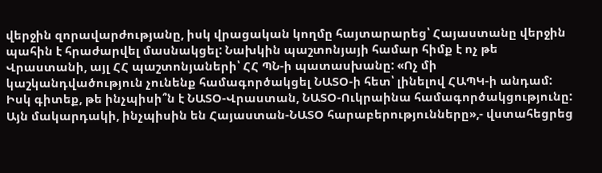վերջին զորավարժությանը, իսկ վրացական կողմը հայտարարեց՝ Հայաստանը վերջին պահին է հրաժարվել մասնակցել: Նախկին պաշտոնյայի համար հիմք է ոչ թե Վրաստանի, այլ ՀՀ պաշտոնյաների՝ ՀՀ ՊՆ-ի պատասխանը: «Ոչ մի կաշկանդվածություն չունենք համագործակցել ՆԱՏՕ-ի հետ՝ լինելով ՀԱՊԿ-ի անդամ: Իսկ գիտեք, թե ինչպիսի՞ն է ՆԱՏՕ-Վրաստան, ՆԱՏՕ-Ուկրաինա համագործակցությունը: Այն մակարդակի, ինչպիսին են Հայաստան-ՆԱՏՕ հարաբերությունները»,- վստահեցրեց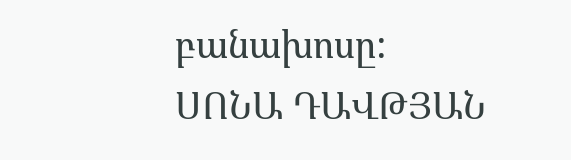բանախոսը:
ՍՈՆԱ ԴԱՎԹՅԱՆ